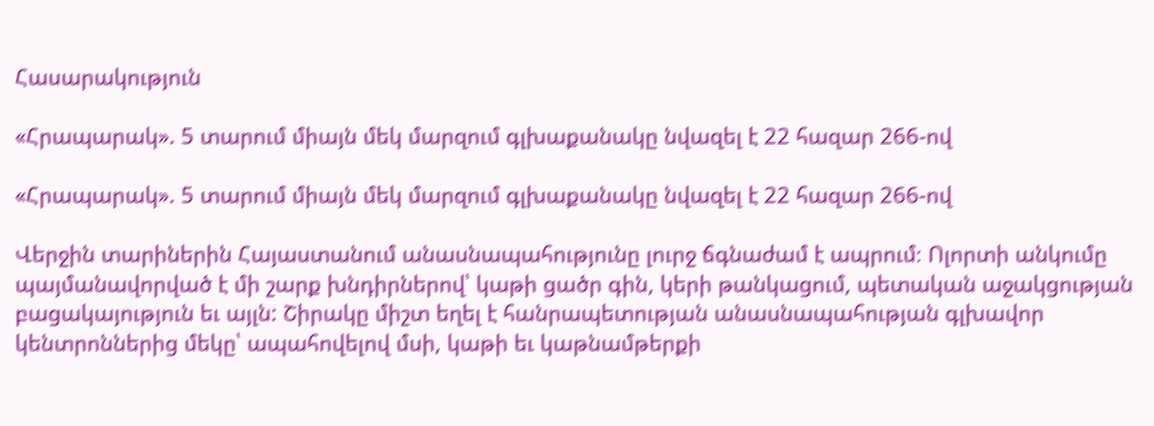Հասարակություն

«Հրապարակ». 5 տարում միայն մեկ մարզում գլխաքանակը նվազել է 22 հազար 266-ով

«Հրապարակ». 5 տարում միայն մեկ մարզում գլխաքանակը նվազել է 22 հազար 266-ով

Վերջին տարիներին Հայաստանում անասնապահությունը լուրջ ճգնաժամ է ապրում։ Ոլորտի անկումը պայմանավորված է մի շարք խնդիրներով՝ կաթի ցածր գին, կերի թանկացում, պետական աջակցության բացակայություն եւ այլն: Շիրակը միշտ եղել է հանրապետության անասնապահության գլխավոր կենտրոններից մեկը՝ ապահովելով մսի, կաթի եւ կաթնամթերքի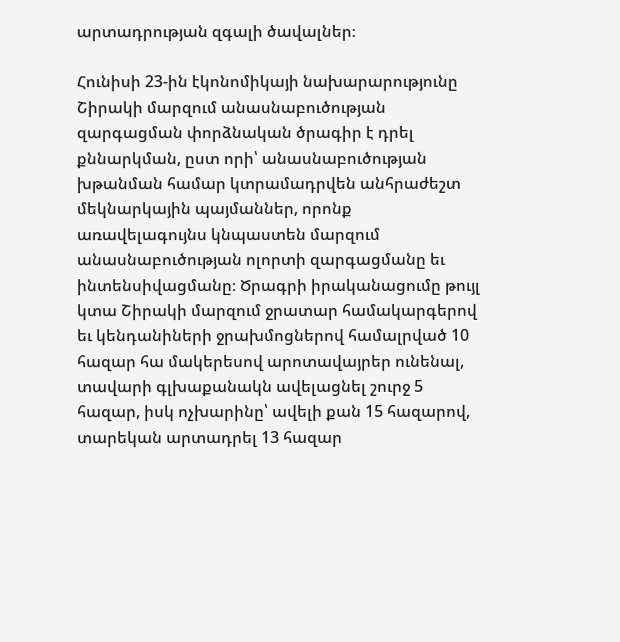արտադրության զգալի ծավալներ։

Հունիսի 23-ին էկոնոմիկայի նախարարությունը Շիրակի մարզում անասնաբուծության զարգացման փորձնական ծրագիր է դրել քննարկման, ըստ որի՝ անասնաբուծության խթանման համար կտրամադրվեն անհրաժեշտ մեկնարկային պայմաններ, որոնք առավելագույնս կնպաստեն մարզում անասնաբուծության ոլորտի զարգացմանը եւ ինտենսիվացմանը։ Ծրագրի իրականացումը թույլ կտա Շիրակի մարզում ջրատար համակարգերով եւ կենդանիների ջրախմոցներով համալրված 10 հազար հա մակերեսով արոտավայրեր ունենալ, տավարի գլխաքանակն ավելացնել շուրջ 5 հազար, իսկ ոչխարինը՝ ավելի քան 15 հազարով, տարեկան արտադրել 13 հազար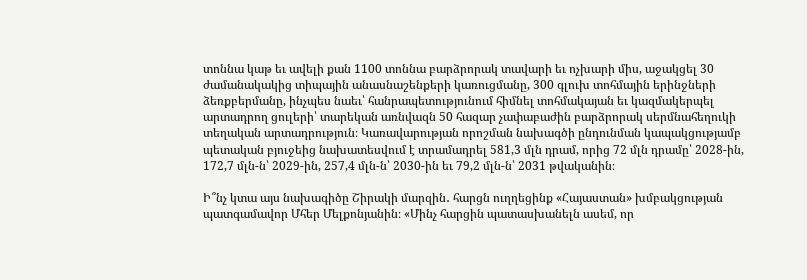տոննա կաթ եւ ավելի քան 1100 տոննա բարձրորակ տավարի եւ ոչխարի միս, աջակցել 30 ժամանակակից տիպային անասնաշենքերի կառուցմանը, 300 գլուխ տոհմային երինջների ձեռքբերմանը, ինչպես նաեւ՝ հանրապետությունում հիմնել տոհմակայան եւ կազմակերպել արտադրող ցուլերի՝ տարեկան առնվազն 50 հազար չափաբաժին բարձրորակ սերմնահեղուկի տեղական արտադրություն։ Կառավարության որոշման նախագծի ընդունման կապակցությամբ պետական բյուջեից նախատեսվում է տրամադրել 581,3 մլն դրամ, որից 72 մլն դրամը՝ 2028-ին, 172,7 մլն-ն՝ 2029-ին, 257,4 մլն-ն՝ 2030-ին եւ 79,2 մլն-ն՝ 2031 թվականին։

Ի՞նչ կտա այս նախագիծը Շիրակի մարզին․ հարցն ուղղեցինք «Հայաստան» խմբակցության պատգամավոր Մհեր Մելքոնյանին։ «Մինչ հարցին պատասխանելն ասեմ, որ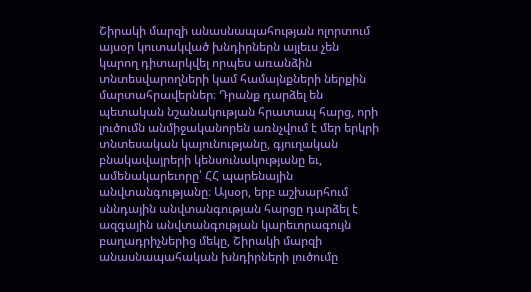Շիրակի մարզի անասնապահության ոլորտում այսօր կուտակված խնդիրներն այլեւս չեն կարող դիտարկվել որպես առանձին տնտեսվարողների կամ համայնքների ներքին մարտահրավերներ։ Դրանք դարձել են պետական նշանակության հրատապ հարց, որի լուծումն անմիջականորեն առնչվում է մեր երկրի տնտեսական կայունությանը, գյուղական բնակավայրերի կենսունակությանը եւ, ամենակարեւորը՝ ՀՀ պարենային անվտանգությանը։ Այսօր, երբ աշխարհում սննդային անվտանգության հարցը դարձել է ազգային անվտանգության կարեւորագույն բաղադրիչներից մեկը, Շիրակի մարզի անասնապահական խնդիրների լուծումը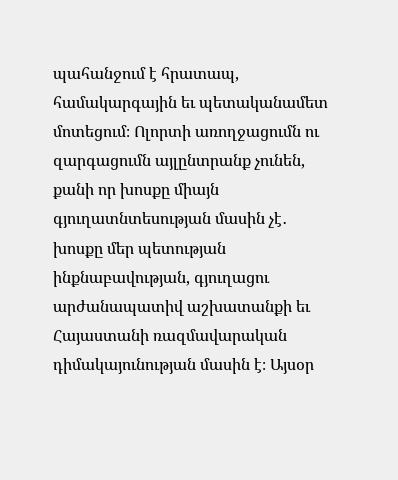պահանջում է հրատապ, համակարգային եւ պետականամետ մոտեցում։ Ոլորտի առողջացումն ու զարգացումն այլընտրանք չունեն, քանի որ խոսքը միայն գյուղատնտեսության մասին չէ․ խոսքը մեր պետության ինքնաբավության, գյուղացու արժանապատիվ աշխատանքի եւ Հայաստանի ռազմավարական դիմակայունության մասին է։ Այսօր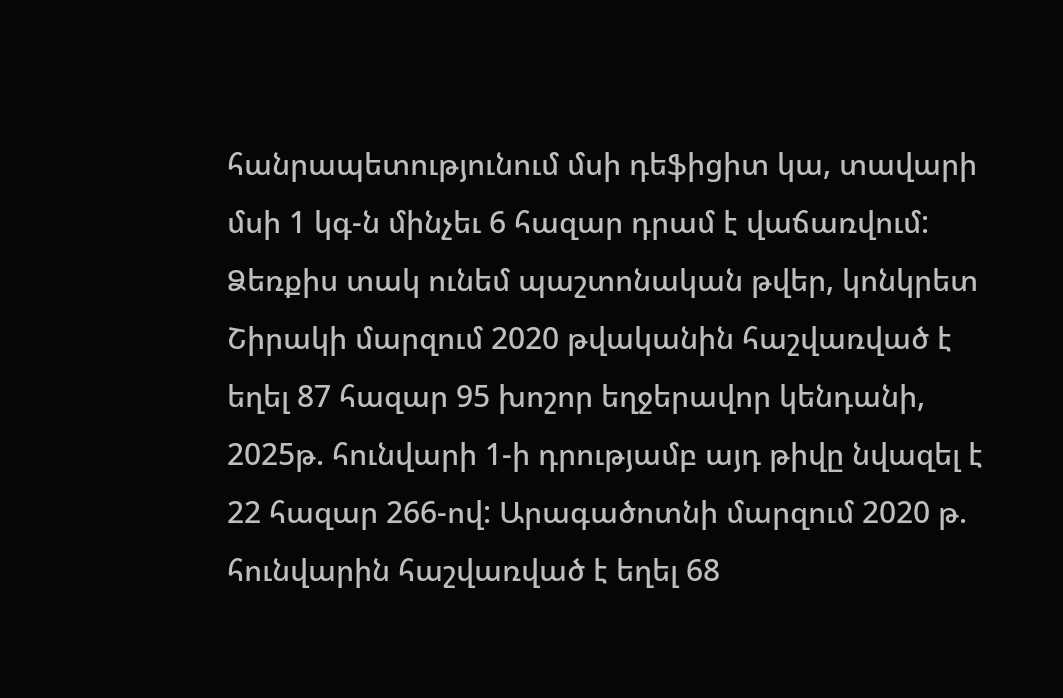հանրապետությունում մսի դեֆիցիտ կա, տավարի մսի 1 կգ-ն մինչեւ 6 հազար դրամ է վաճառվում: Ձեռքիս տակ ունեմ պաշտոնական թվեր, կոնկրետ Շիրակի մարզում 2020 թվականին հաշվառված է եղել 87 հազար 95 խոշոր եղջերավոր կենդանի, 2025թ. հունվարի 1-ի դրությամբ այդ թիվը նվազել է 22 հազար 266-ով: Արագածոտնի մարզում 2020 թ. հունվարին հաշվառված է եղել 68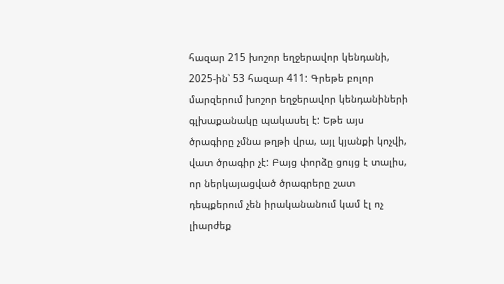հազար 215 խոշոր եղջերավոր կենդանի, 2025-ին՝ 53 հազար 411: Գրեթե բոլոր մարզերում խոշոր եղջերավոր կենդանիների գլխաքանակը պակասել է: Եթե այս ծրագիրը չմնա թղթի վրա, այլ կյանքի կոչվի, վատ ծրագիր չէ: Բայց փորձը ցույց է տալիս, որ ներկայացված ծրագրերը շատ դեպքերում չեն իրականանում կամ էլ ոչ լիարժեք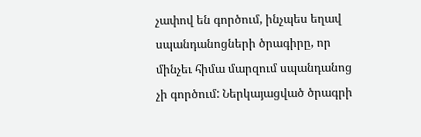չափով են գործում, ինչպես եղավ սպանդանոցների ծրագիրը, որ մինչեւ հիմա մարզում սպանդանոց չի գործում: Ներկայացված ծրագրի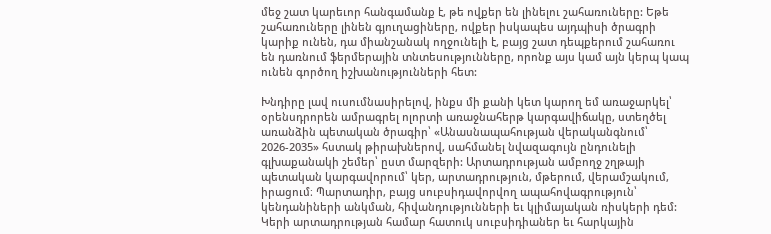մեջ շատ կարեւոր հանգամանք է, թե ովքեր են լինելու շահառուները: Եթե շահառուները լինեն գյուղացիները, ովքեր իսկապես այդպիսի ծրագրի կարիք ունեն, դա միանշանակ ողջունելի է, բայց շատ դեպքերում շահառու են դառնում ֆերմերային տնտեսությունները, որոնք այս կամ այն կերպ կապ ունեն գործող իշխանությունների հետ:

Խնդիրը լավ ուսումնասիրելով, ինքս մի քանի կետ կարող եմ առաջարկել՝ օրենսդրորեն ամրագրել ոլորտի առաջնահերթ կարգավիճակը, ստեղծել առանձին պետական ծրագիր՝ «Անասնապահության վերականգնում՝ 2026-2035» հստակ թիրախներով, սահմանել նվազագույն ընդունելի գլխաքանակի շեմեր՝ ըստ մարզերի: Արտադրության ամբողջ շղթայի պետական կարգավորում՝ կեր, արտադրություն, մթերում, վերամշակում, իրացում։ Պարտադիր, բայց սուբսիդավորվող ապահովագրություն՝ կենդանիների անկման, հիվանդությունների եւ կլիմայական ռիսկերի դեմ: Կերի արտադրության համար հատուկ սուբսիդիաներ եւ հարկային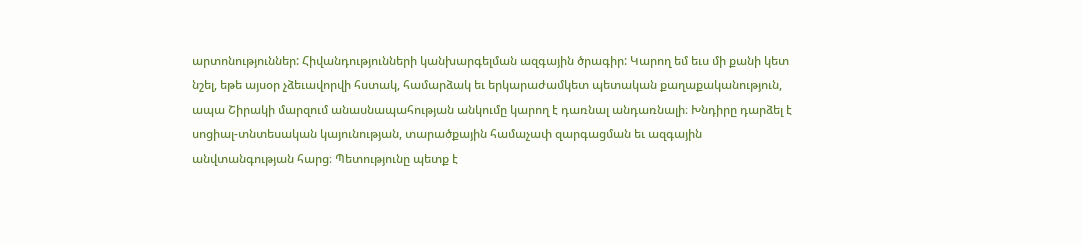արտոնություններ: Հիվանդությունների կանխարգելման ազգային ծրագիր: Կարող եմ եւս մի քանի կետ նշել, եթե այսօր չձեւավորվի հստակ, համարձակ եւ երկարաժամկետ պետական քաղաքականություն, ապա Շիրակի մարզում անասնապահության անկումը կարող է դառնալ անդառնալի։ Խնդիրը դարձել է սոցիալ-տնտեսական կայունության, տարածքային համաչափ զարգացման եւ ազգային անվտանգության հարց։ Պետությունը պետք է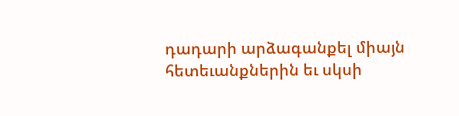դադարի արձագանքել միայն հետեւանքներին եւ սկսի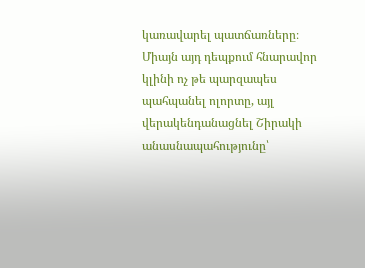կառավարել պատճառները։ Միայն այդ դեպքում հնարավոր կլինի ոչ թե պարզապես պահպանել ոլորտը, այլ վերակենդանացնել Շիրակի անասնապահությունը՝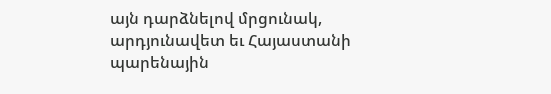այն դարձնելով մրցունակ, արդյունավետ եւ Հայաստանի պարենային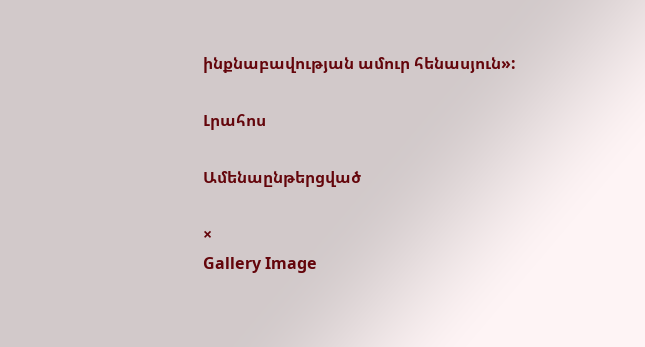ինքնաբավության ամուր հենասյուն»:

Լրահոս

Ամենաընթերցված

×
Gallery Image